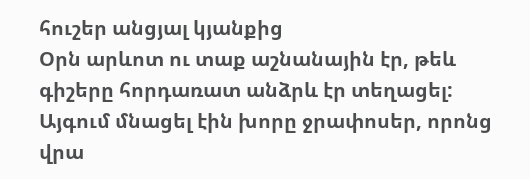հուշեր անցյալ կյանքից
Օրն արևոտ ու տաք աշնանային էր, թեև գիշերը հորդառատ անձրև էր տեղացել: Այգում մնացել էին խորը ջրափոսեր, որոնց վրա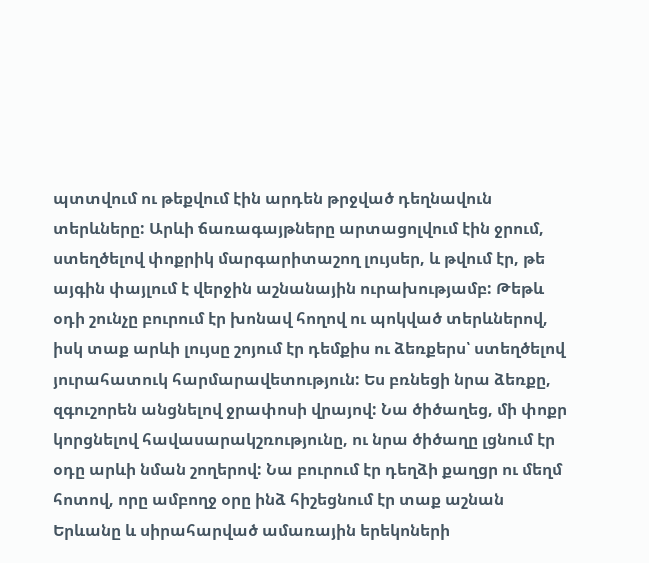պտտվում ու թեքվում էին արդեն թրջված դեղնավուն տերևները: Արևի ճառագայթները արտացոլվում էին ջրում, ստեղծելով փոքրիկ մարգարիտաշող լույսեր, և թվում էր, թե այգին փայլում է վերջին աշնանային ուրախությամբ: Թեթև օդի շունչը բուրում էր խոնավ հողով ու պոկված տերևներով, իսկ տաք արևի լույսը շոյում էր դեմքիս ու ձեռքերս՝ ստեղծելով յուրահատուկ հարմարավետություն: Ես բռնեցի նրա ձեռքը, զգուշորեն անցնելով ջրափոսի վրայով: Նա ծիծաղեց, մի փոքր կորցնելով հավասարակշռությունը, ու նրա ծիծաղը լցնում էր օդը արևի նման շողերով: Նա բուրում էր դեղձի քաղցր ու մեղմ հոտով, որը ամբողջ օրը ինձ հիշեցնում էր տաք աշնան Երևանը և սիրահարված ամառային երեկոների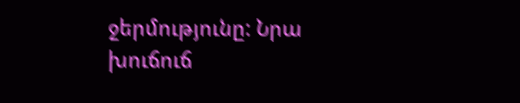ջերմությունը: Նրա խուճուճ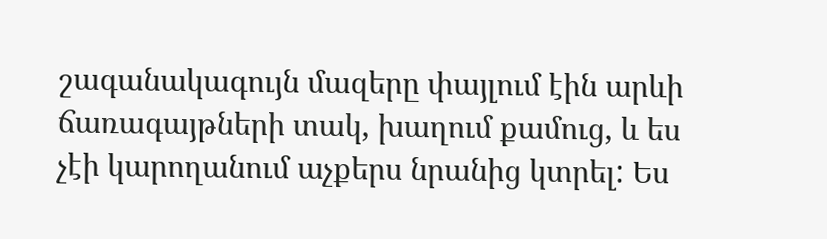շագանակագույն մազերը փայլում էին արևի ճառագայթների տակ, խաղում քամուց, և ես չէի կարողանում աչքերս նրանից կտրել: Ես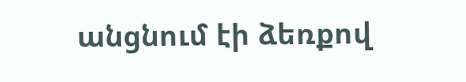անցնում էի ձեռքով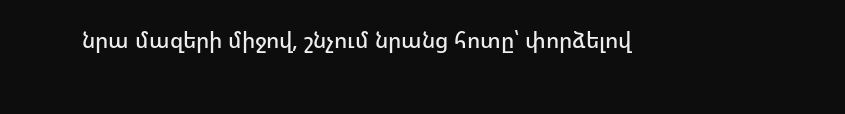նրա մազերի միջով, շնչում նրանց հոտը՝ փորձելով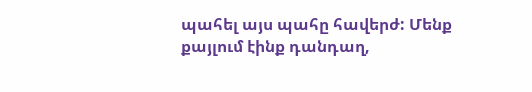պահել այս պահը հավերժ: Մենք քայլում էինք դանդաղ,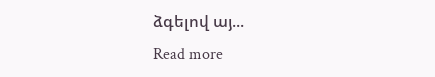ձգելով այ...
Read more